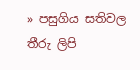» පසුගිය සතිවල තීරු ලිපි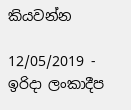කියවන්න

12/05/2019 - ඉරිදා ලංකාදීප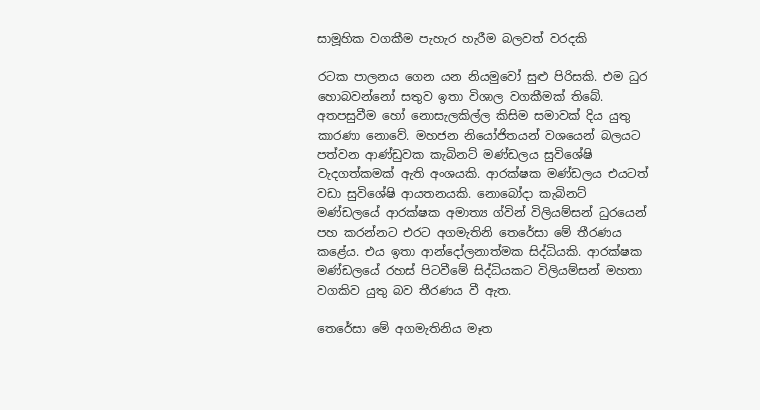සාමූහික වගකීම පැහැර හැරීම බලවත් වරදකි

රටක පාලනය ගෙන යන නියමුවෝ සුළු පිරිසකි. එම ධුර හොබවන්නෝ සතුව ඉතා විශාල වගකීමක් තිබේ. අතපසුවීම හෝ නොසැලකිල්ල කිසිම සමාවක් දිය යුතු කාරණා නොවේ. මහජන නියෝජිතයන් වශයෙන් බලයට පත්වන ආණ්ඩුවක කැබිනට් මණ්ඩලය සුවිශේෂි වැදගත්කමක් ඇති අංශයකි. ආරක්ෂක මණ්ඩලය එයටත් වඩා සුවිශේෂි ආයතනයකි. නොබෝදා කැබිනට් මණ්ඩලයේ ආරක්ෂක අමාත්‍ය ග්වින් විලියම්සන් ධුරයෙන් පහ කරන්නට එරට අගමැතිනි තෙරේසා මේ තීරණය කළේය. එය ඉතා ආන්දෝලනාත්මක සිද්ධියකි. ආරක්ෂක මණ්ඩලයේ රහස් පිටවීමේ සිද්ධියකට විලියම්සන් මහතා වගකිව යුතු බව තීරණය වී ඇත.

තෙරේසා මේ අගමැතිනිය මෑත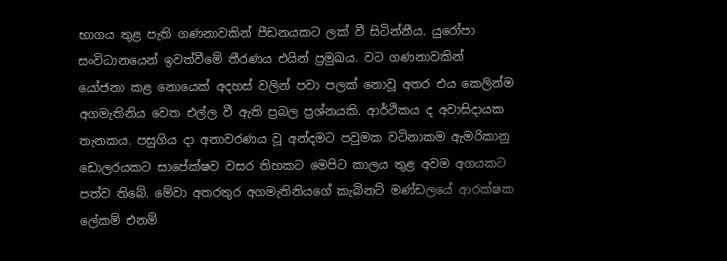භාගය තුළ පැති ගණනාවකින් පීඩනයකට ලක් වී සිටින්නීය. යුරෝපා සංවිධානයෙන් ඉවත්වීමේ තීරණය එයින් ප්‍රමුඛය. වට ගණනාවකින් යෝජනා කළ නොයෙක් අදහස් වලින් පවා පලක් නොවූ අතර එය කෙලින්ම අගමැතිනිය වෙත එල්ල වී ඇති ප්‍රබල ප්‍රශ්නයකි. ආර්ථිකය ද අවාසිදායක තැනකය. පසුගිය දා අනාවරණය වූ අන්දමට පවුමක වටිනාකම ඇමරිකානු ඩොලරයකට සාපේක්ෂව වසර තිහකට මෙපිට කාලය තුළ අවම අගයකට පත්ව තිබේ. මේවා අතරතුර අගමැතිනියගේ කැබිනට් මණ්ඩලයේ ආරක්ෂක ලේකම් එනම්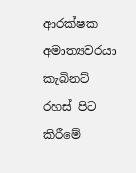ආරක්ෂක අමාත්‍යවරයා කැබිනට් රහස් පිට කිරීමේ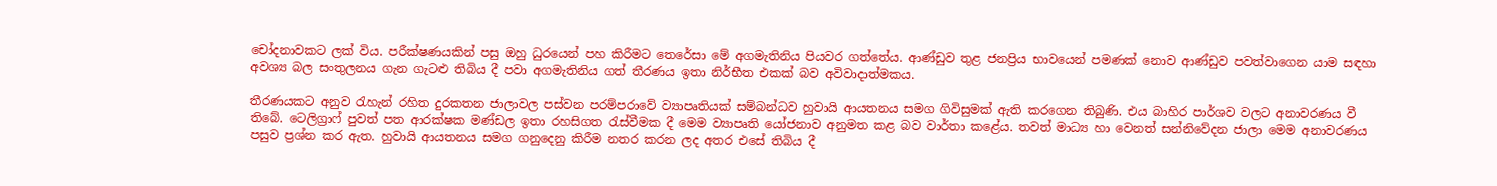චෝදනාවකට ලක් විය. පරීක්ෂණයකින් පසු ඔහු ධුරයෙන් පහ කිරීමට තෙරේසා මේ අගමැතිනිය පියවර ගත්තේය. ආණ්ඩුව තුළ ජනප්‍රිය භාවයෙන් පමණක් නොව ආණ්ඩුව පවත්වාගෙන යාම සඳහා අවශ්‍ය බල සංතුලනය ගැන ගැටළු තිබිය දී පවා අගමැතිනිය ගත් තීරණය ඉතා නිර්භීත එකක් බව අවිවාදාත්මකය.

තීරණයකට අනුව රැහැන් රහිත දුරකතන ජාලාවල පස්වන පරම්පරාවේ ව්‍යාපෘතියක් සම්බන්ධව හුවායි ආයතනය සමග ගිවිසුමක් ඇති කරගෙන තිබුණි. එය බාහිර පාර්ශව වලට අනාවරණය වී තිබේ. ටෙලිග්‍රාෆ් පුවත් පත ආරක්ෂක මණ්ඩල ඉතා රහසිගත රැස්වීමක දී මෙම ව්‍යාපෘති යෝජනාව අනුමත කළ බව වාර්තා කළේය. තවත් මාධ්‍ය හා වෙනත් සන්නිවේදන ජාලා මෙම අනාවරණය පසුව ප්‍රශ්න කර ඇත. හුවායි ආයතනය සමග ගනුදෙනු කිරීම නතර කරන ලද අතර එසේ තිබිය දී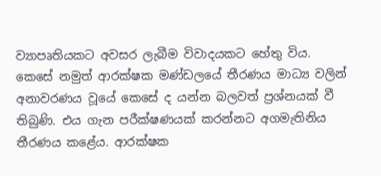ව්‍යාපෘතියකට අවසර ලැබීම විවාදයකට හේතු විය. කෙසේ නමුත් ආරක්ෂක මණ්ඩලයේ තීරණය මාධ්‍ය වලින් අනාවරණය වූයේ කෙසේ ද යන්න බලවත් ප්‍රශ්නයක් වී තිබුණි. එය ගැන පරීක්ෂණයක් කරන්නට අගමැතිනිය තීරණය කළේය. ආරක්ෂක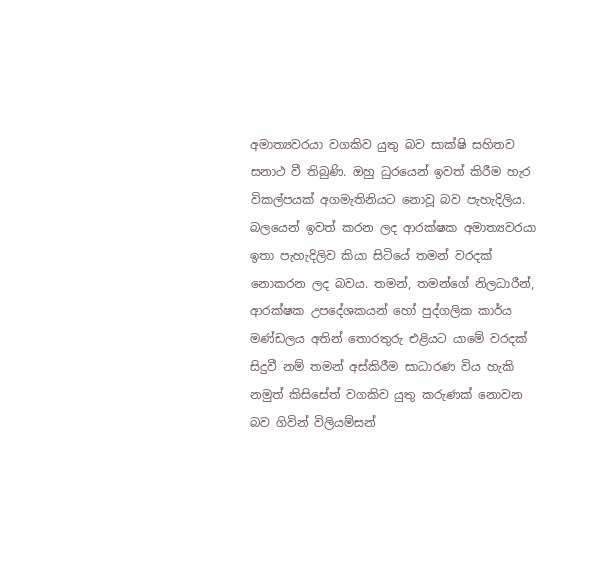අමාත්‍යවරයා වගකිව යුතු බව සාක්ෂි සහිතව සනාථ වී තිබුණි. ඔහු ධුරයෙන් ඉවත් කිරීම හැර විකල්පයක් අගමැතිනියට නොවූ බව පැහැදිලිය. බලයෙන් ඉවත් කරන ලද ආරක්ෂක අමාත්‍යවරයා ඉතා පැහැදිලිව කියා සිටියේ තමන් වරදක් නොකරන ලද බවය. තමන්, තමන්ගේ නිලධාරීන්, ආරක්ෂක උපදේශකයන් හෝ පුද්ගලික කාර්ය මණ්ඩලය අතින් තොරතුරු එළියට යාමේ වරදක් සිදුවී නම් තමන් අස්කිරීම සාධාරණ විය හැකි නමුත් කිසිසේත් වගකිව යුතු කරුණක් නොවන බව ගිවින් විලියම්සන්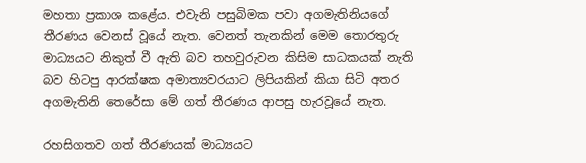මහතා ප්‍රකාශ කළේය. එවැනි පසුබිමක පවා අගමැතිනියගේ තීරණය වෙනස් වූයේ නැත. වෙනත් තැනකින් මෙම තොරතුරු මාධ්‍යයට නිකුත් වී ඇති බව තහවුරුවන කිසිම සාධකයක් නැති බව හිටපු ආරක්ෂක අමාත්‍යවරයාට ලිපියකින් කියා සිටි අතර අගමැතිනි තෙරේසා මේ ගත් තීරණය ආපසු හැරවූයේ නැත.

රහසිගතව ගත් තීරණයක් මාධ්‍යයට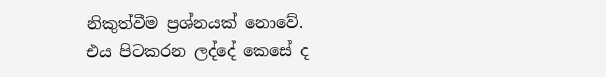නිකුත්වීම ප්‍රශ්නයක් නොවේ. එය පිටකරන ලද්දේ කෙසේ ද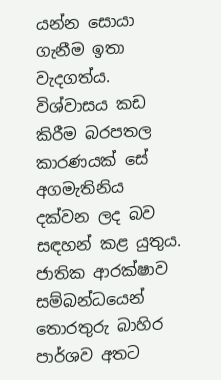යන්න සොයා ගැනීම ඉතා වැදගත්ය. විශ්වාසය කඩ කිරීම බරපතල කාරණයක් සේ අගමැතිනිය දක්වන ලද බව සඳහන් කළ යුතුය. ජාතික ආරක්ෂාව සම්බන්ධයෙන් තොරතුරු බාහිර පාර්ශව අතට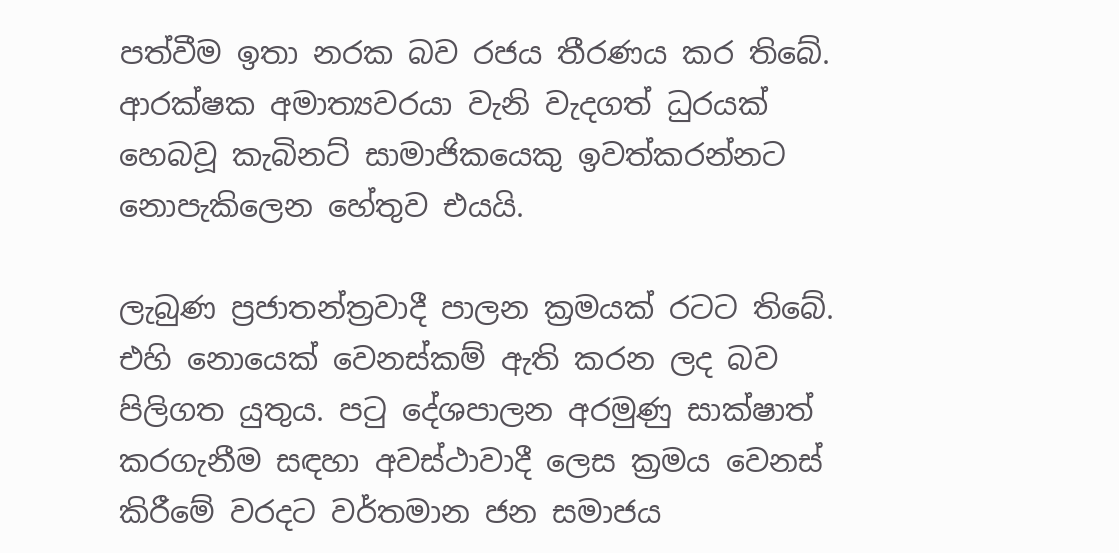පත්වීම ඉතා නරක බව රජය තීරණය කර තිබේ. ආරක්ෂක අමාත්‍යවරයා වැනි වැදගත් ධුරයක් හෙබවූ කැබිනට් සාමාජිකයෙකු ඉවත්කරන්නට නොපැකිලෙන හේතුව එයයි.

ලැබුණ ප්‍රජාතන්ත්‍රවාදී පාලන ක්‍රමයක් රටට තිබේ. එහි නොයෙක් වෙනස්කම් ඇති කරන ලද බව පිලිගත යුතුය. පටු දේශපාලන අරමුණු සාක්ෂාත් කරගැනීම සඳහා අවස්ථාවාදී ලෙස ක්‍රමය වෙනස් කිරීමේ වරදට වර්තමාන ජන සමාජය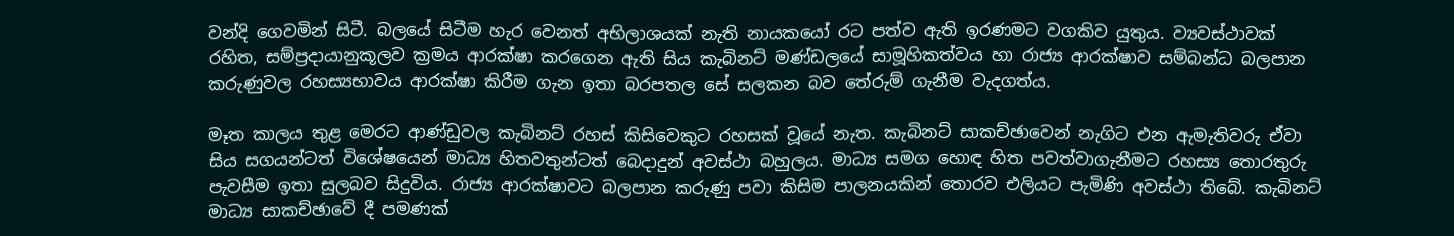වන්දි ගෙවමින් සිටී. බලයේ සිටීම හැර වෙනත් අභිලාශයක් නැති නායකයෝ රට පත්ව ඇති ඉරණමට වගකිව යුතුය. ව්‍යවස්ථාවක් රහිත, සම්ප්‍රදායානුකූලව ක්‍රමය ආරක්ෂා කරගෙන ඇති සිය කැබිනට් මණ්ඩලයේ සාමූහිකත්වය හා රාජ්‍ය ආරක්ෂාව සම්බන්ධ බලපාන කරුණුවල රහස්‍යභාවය ආරක්ෂා කිරීම ගැන ඉතා බරපතල සේ සලකන බව තේරුම් ගැනීම වැදගත්ය.

මෑත කාලය තුළ මෙරට ආණ්ඩුවල කැබිනට් රහස් කිසිවෙකුට රහසක් වූයේ නැත. කැබිනට් සාකච්ඡාවෙන් නැගිට එන ඇමැතිවරු ඒවා සිය සගයන්ටත් විශේෂයෙන් මාධ්‍ය හිතවතුන්ටත් බෙදාදුන් අවස්ථා බහුලය. මාධ්‍ය සමග හොඳ හිත පවත්වාගැනීමට රහස්‍ය තොරතුරු පැවසීම ඉතා සුලබව සිදුවිය. රාජ්‍ය ආරක්ෂාවට බලපාන කරුණු පවා කිසිම පාලනයකින් තොරව එලියට පැමිණි අවස්ථා තිබේ. කැබිනට් මාධ්‍ය සාකච්ඡාවේ දී පමණක්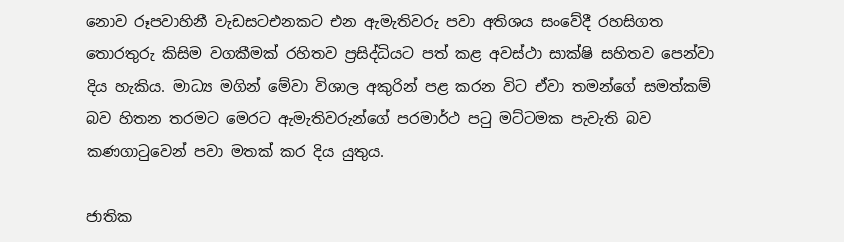නොව රූපවාහිනී වැඩසටඑනකට එන ඇමැතිවරු පවා අතිශය සංවේදී රහසිගත තොරතුරු කිසිම වගකීමක් රහිතව ප්‍රසිද්ධියට පත් කළ අවස්ථා සාක්ෂි සහිතව පෙන්වා දිය හැකිය. මාධ්‍ය මගින් මේවා විශාල අකුරින් පළ කරන විට ඒවා තමන්ගේ සමත්කම් බව හිතන තරමට මෙරට ඇමැතිවරුන්ගේ පරමාර්ථ පටු මට්ටමක පැවැති බව කණගාටුවෙන් පවා මතක් කර දිය යුතුය.

ජාතික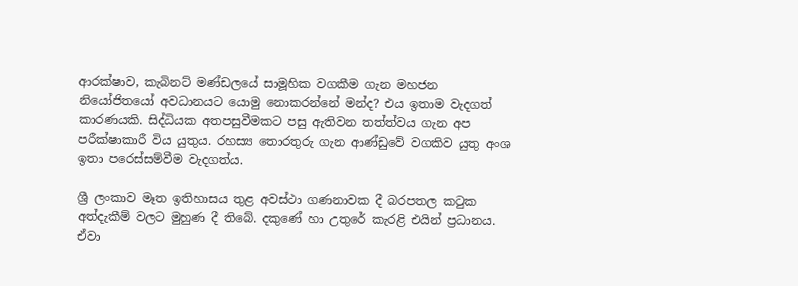ආරක්ෂාව, කැබිනට් මණ්ඩලයේ සාමූහික වගකීම ගැන මහජන නියෝජිතයෝ අවධානයට යොමු නොකරන්නේ මන්ද? එය ඉතාම වැදගත් කාරණයකි. සිද්ධියක අතපසුවීමකට පසු ඇතිවන තත්ත්වය ගැන අප පරීක්ෂාකාරී විය යුතුය. රහස්‍ය තොරතුරු ගැන ආණ්ඩුවේ වගකිව යුතු අංශ ඉතා පරෙස්සම්වීම වැදගත්ය.

ශ්‍රී ලංකාව මෑත ඉතිහාසය තුළ අවස්ථා ගණනාවක දී බරපතල කටුක අත්දැකීම් වලට මුහුණ දී තිබේ. දකුණේ හා උතුරේ කැරළි එයින් ප්‍රධානය. ඒවා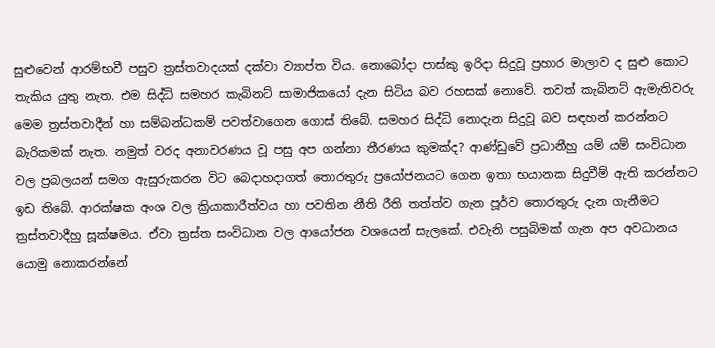සුළුවෙන් ආරම්භවී පසුව ත්‍රස්තවාදයක් දක්වා ව්‍යාප්ත විය. නොබෝදා පාස්කු ඉරිදා සිදුවූ ප්‍රහාර මාලාව ද සුළු කොට තැකිය යුතු නැත. එම සිද්ධි සමහර කැබිනට් සාමාජිකයෝ දැන සිටිය බව රහසක් නොවේ. තවත් කැබිනට් ඇමැතිවරු මෙම ත්‍රස්තවාදීන් හා සම්බන්ධකම් පවත්වාගෙන ගොස් තිබේ. සමහර සිද්ධි නොදැන සිදුවූ බව සඳහන් කරන්නට බැරිකමක් නැත. නමුත් වරද අනාවරණය වූ පසු අප ගන්නා තීරණය කුමක්ද? ආණ්ඩුවේ ප්‍රධානීහු යම් යම් සංවිධාන වල ප්‍රබලයන් සමග ඇසුරුකරන විට බෙදාහදාගත් තොරතුරු ප්‍රයෝජනයට ගෙන ඉතා භයානක සිදුවීම් ඇති කරන්නට ඉඩ තිබේ. ආරක්ෂක අංශ වල ක්‍රියාකාරීත්වය හා පවතින නීති රීති තත්ත්ව ගැන පූර්ව තොරතුරු දැන ගැනීමට ත්‍රස්තවාදීහු සූක්ෂමය. ඒවා ත්‍රස්ත සංවිධාන වල ආයෝජන වශයෙන් සැලකේ. එවැනි පසුබිමක් ගැන අප අවධානය යොමු නොකරන්නේ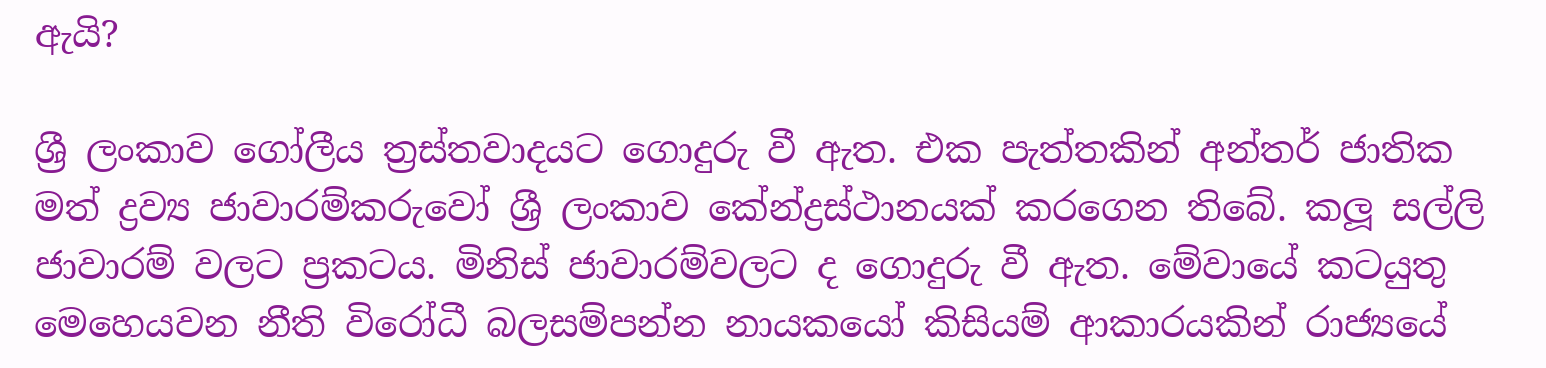ඇයි?

ශ්‍රී ලංකාව ගෝලීය ත්‍රස්තවාදයට ගොදුරු වී ඇත. එක පැත්තකින් අන්තර් ජාතික මත් ද්‍රව්‍ය ජාවාරම්කරුවෝ ශ්‍රී ලංකාව කේන්ද්‍රස්ථානයක් කරගෙන තිබේ. කලූ සල්ලි ජාවාරම් වලට ප්‍රකටය. මිනිස් ජාවාරම්වලට ද ගොදුරු වී ඇත. මේවායේ කටයුතු මෙහෙයවන නීති විරෝධී බලසම්පන්න නායකයෝ කිසියම් ආකාරයකින් රාජ්‍යයේ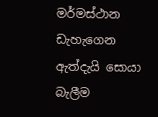මර්මස්ථාන ඩැහැගෙන ඇත්දැයි සොයා බැලීම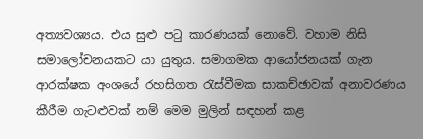අත්‍යවශ්‍යය. එය සුළු පටු කාරණයක් නොවේ. වහාම නිසි සමාලෝචනයකට යා යුතුය. සමාගමක ආයෝජනයක් ගැන ආරක්ෂක අංශයේ රහසිගත රැස්වීමක සාකච්ඡාවක් අනාවරණය කීරීම ගැටළුවක් නම් මෙම මුලින් සඳහන් කළ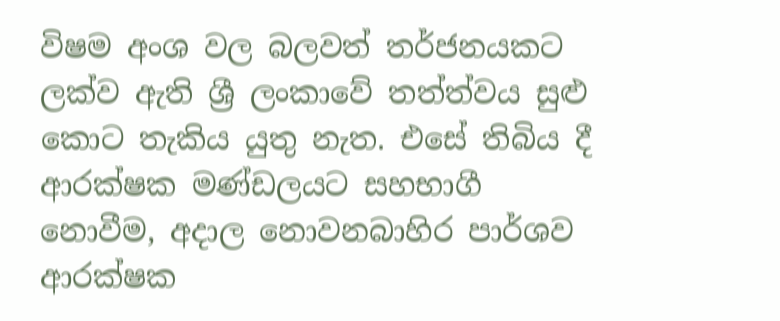විෂම අංශ වල බලවත් තර්ජනයකට ලක්ව ඇති ශ්‍රී ලංකාවේ තත්ත්වය සුළු කොට තැකිය යුතු නැත. එසේ තිබිය දී ආරක්ෂක මණ්ඩලයට සහභාගී නොවීම, අදාල නොවනබාහිර පාර්ශව ආරක්ෂක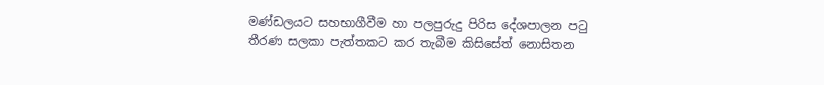මණ්ඩලයට සහභාගීවීම හා පලපුරුදු පිරිස දේශපාලන පටු තීරණ සලකා පැත්තකට කර තැබීම කිසිසේත් නොසිතන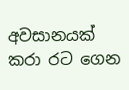අවසානයක් කරා රට ගෙන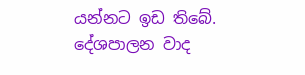යන්නට ඉඩ තිබේ. දේශපාලන වාද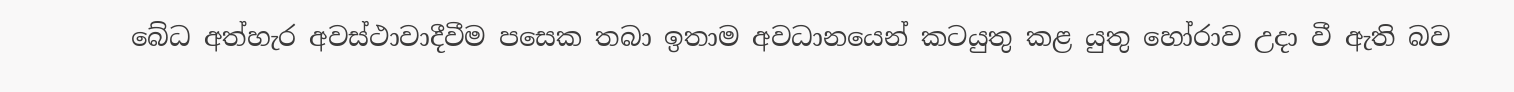බේධ අත්හැර අවස්ථාවාදීවීම පසෙක තබා ඉතාම අවධානයෙන් කටයුතු කළ යුතු හෝරාව උදා වී ඇති බව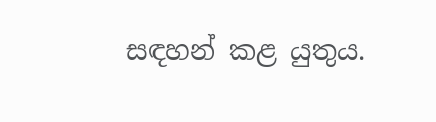සඳහන් කළ යුතුය.